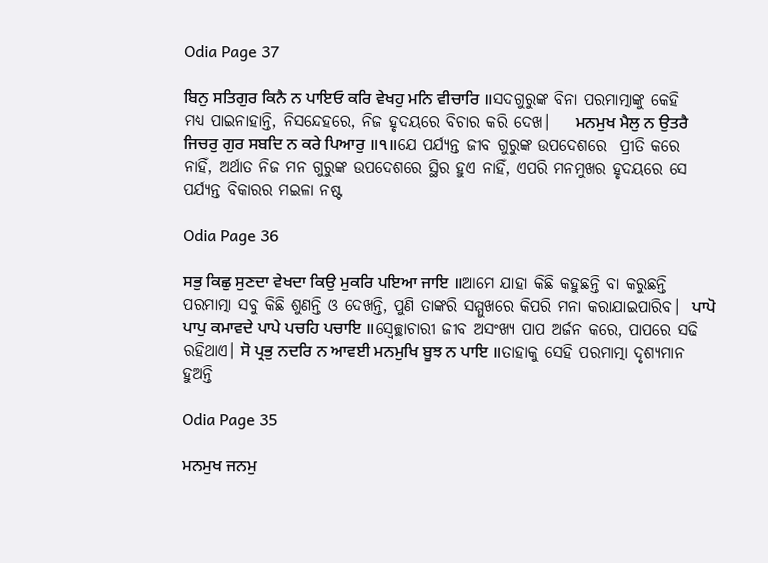Odia Page 37

ਬਿਨੁ ਸਤਿਗੁਰ ਕਿਨੈ ਨ ਪਾਇਓ ਕਰਿ ਵੇਖਹੁ ਮਨਿ ਵੀਚਾਰਿ ॥ସଦଗୁରୁଙ୍କ ବିନା ପରମାତ୍ମାଙ୍କୁ କେହି ମଧ୍ୟ ପାଇନାହାନ୍ତି, ନିସନ୍ଦେହରେ, ନିଜ ହୃଦୟରେ ବିଚାର କରି ଦେଖ।    ਮਨਮੁਖ ਮੈਲੁ ਨ ਉਤਰੈ ਜਿਚਰੁ ਗੁਰ ਸਬਦਿ ਨ ਕਰੇ ਪਿਆਰੁ ॥੧॥ଯେ ପର୍ଯ୍ୟନ୍ତ ଜୀବ ଗୁରୁଙ୍କ ଉପଦେଶରେ  ପ୍ରୀତି କରେ ନାହିଁ, ଅର୍ଥାତ ନିଜ ମନ ଗୁରୁଙ୍କ ଉପଦେଶରେ ସ୍ଥିର ହୁଏ ନାହିଁ, ଏପରି ମନମୁଖର ହୃଦୟରେ ସେ ପର୍ଯ୍ୟନ୍ତ ବିକାରର ମଇଳା ନଷ୍ଟ

Odia Page 36

ਸਭੁ ਕਿਛੁ ਸੁਣਦਾ ਵੇਖਦਾ ਕਿਉ ਮੁਕਰਿ ਪਇਆ ਜਾਇ ॥ଆମେ ଯାହା କିଛି କହୁଛନ୍ତି ବା କରୁଛନ୍ତି ପରମାତ୍ମା ସବୁ କିଛି ଶୁଣନ୍ତି ଓ ଦେଖନ୍ତି, ପୁଣି ତାଙ୍କରି ସମ୍ମୁଖରେ କିପରି ମନା କରାଯାଇପାରିବ।  ਪਾਪੋ ਪਾਪੁ ਕਮਾਵਦੇ ਪਾਪੇ ਪਚਹਿ ਪਚਾਇ ॥ସ୍ଵେଚ୍ଛାଚାରୀ ଜୀବ ଅସଂଖ୍ୟ ପାପ ଅର୍ଜନ କରେ, ପାପରେ ସଢି ରହିଥାଏ। ਸੋ ਪ੍ਰਭੁ ਨਦਰਿ ਨ ਆਵਈ ਮਨਮੁਖਿ ਬੂਝ ਨ ਪਾਇ ॥ତାହାକୁ ସେହି ପରମାତ୍ମା ଦୃଶ୍ୟମାନ ହୁଅନ୍ତି

Odia Page 35

ਮਨਮੁਖ ਜਨਮੁ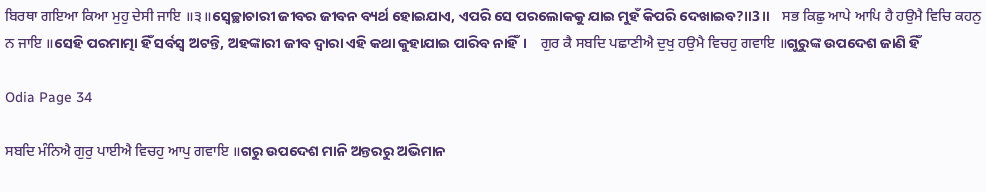ਬਿਰਥਾ ਗਇਆ ਕਿਆ ਮੁਹੁ ਦੇਸੀ ਜਾਇ ॥੩॥ସ୍ଵେଚ୍ଛାଚାରୀ ଜୀବର ଜୀବନ ବ୍ୟର୍ଥ ହୋଇଯାଏ, ଏପରି ସେ ପରଲୋକକୁ ଯାଇ ମୁହଁ କିପରି ଦେଖାଇବ?॥3॥    ਸਭ ਕਿਛੁ ਆਪੇ ਆਪਿ ਹੈ ਹਉਮੈ ਵਿਚਿ ਕਹਨੁ ਨ ਜਾਇ ॥ସେହି ପରମାତ୍ମା ହିଁ ସର୍ବସ୍ଵ ଅଟନ୍ତି, ଅହଙ୍କାରୀ ଜୀବ ଦ୍ଵାରା ଏହି କଥା କୁହାଯାଇ ପାରିବ ନାହିଁ।    ਗੁਰ ਕੈ ਸਬਦਿ ਪਛਾਣੀਐ ਦੁਖੁ ਹਉਮੈ ਵਿਚਹੁ ਗਵਾਇ ॥ଗୁରୁଙ୍କ ଉପଦେଶ ଜାଣି ହିଁ

Odia Page 34

ਸਬਦਿ ਮੰਨਿਐ ਗੁਰੁ ਪਾਈਐ ਵਿਚਹੁ ਆਪੁ ਗਵਾਇ ॥ଗରୁ ଉପଦେଶ ମାନି ଅନ୍ତରରୁ ଅଭିମାନ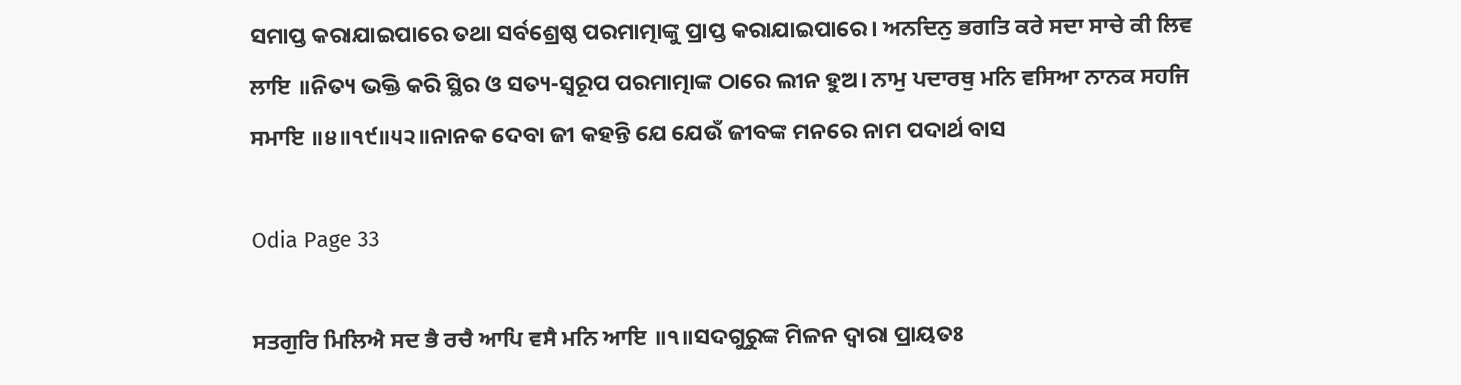ସମାପ୍ତ କରାଯାଇପାରେ ତଥା ସର୍ବଶ୍ରେଷ୍ଠ ପରମାତ୍ମାଙ୍କୁ ପ୍ରାପ୍ତ କରାଯାଇପାରେ। ਅਨਦਿਨੁ ਭਗਤਿ ਕਰੇ ਸਦਾ ਸਾਚੇ ਕੀ ਲਿਵ ਲਾਇ ॥ନିତ୍ୟ ଭକ୍ତି କରି ସ୍ଥିର ଓ ସତ୍ୟ-ସ୍ୱରୂପ ପରମାତ୍ମାଙ୍କ ଠାରେ ଲୀନ ହୁଅ। ਨਾਮੁ ਪਦਾਰਥੁ ਮਨਿ ਵਸਿਆ ਨਾਨਕ ਸਹਜਿ ਸਮਾਇ ॥੪॥੧੯॥੫੨॥ନାନକ ଦେବା ଜୀ କହନ୍ତି ଯେ ଯେଉଁ ଜୀବଙ୍କ ମନରେ ନାମ ପଦାର୍ଥ ବାସ

Odia Page 33

ਸਤਗੁਰਿ ਮਿਲਿਐ ਸਦ ਭੈ ਰਚੈ ਆਪਿ ਵਸੈ ਮਨਿ ਆਇ ॥੧॥ସଦଗୁରୁଙ୍କ ମିଳନ ଦ୍ଵାରା ପ୍ରାୟତଃ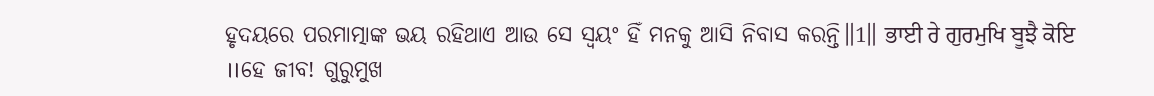ହୃଦୟରେ ପରମାତ୍ମାଙ୍କ ଭୟ ରହିଥାଏ ଆଉ ସେ ସ୍ଵୟଂ ହିଁ ମନକୁ ଆସି ନିବାସ କରନ୍ତି॥1॥ ਭਾਈ ਰੇ ਗੁਰਮੁਖਿ ਬੂਝੈ ਕੋਇ ॥ହେ ଜୀବ! ଗୁରୁମୁଖ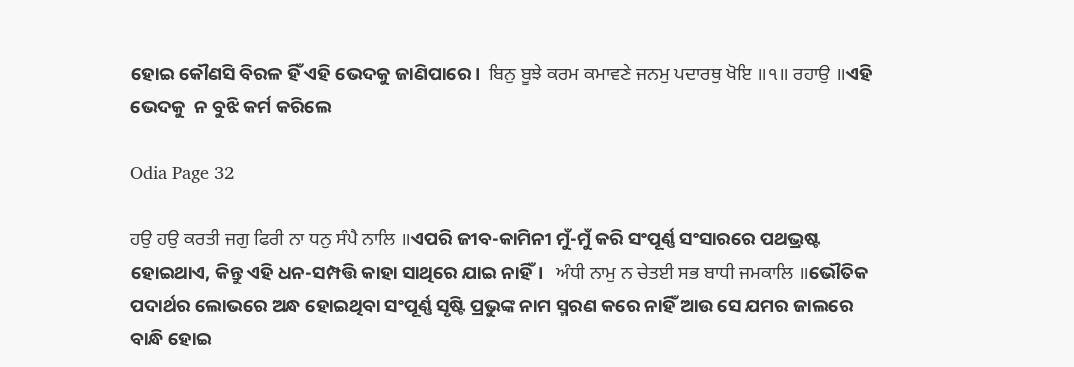ହୋଇ କୌଣସି ବିରଳ ହିଁ ଏହି ଭେଦକୁ ଜାଣିପାରେ।  ਬਿਨੁ ਬੂਝੇ ਕਰਮ ਕਮਾਵਣੇ ਜਨਮੁ ਪਦਾਰਥੁ ਖੋਇ ॥੧॥ ਰਹਾਉ ॥ଏହି ଭେଦକୁ  ନ ବୁଝି କର୍ମ କରିଲେ

Odia Page 32

ਹਉ ਹਉ ਕਰਤੀ ਜਗੁ ਫਿਰੀ ਨਾ ਧਨੁ ਸੰਪੈ ਨਾਲਿ ॥ଏପରି ଜୀବ-କାମିନୀ ମୁଁ-ମୁଁ କରି ସଂପୂର୍ଣ୍ଣ ସଂସାରରେ ପଥଭ୍ରଷ୍ଟ ହୋଇଥାଏ, କିନ୍ତୁ ଏହି ଧନ-ସମ୍ପତ୍ତି କାହା ସାଥିରେ ଯାଇ ନାହିଁ।   ਅੰਧੀ ਨਾਮੁ ਨ ਚੇਤਈ ਸਭ ਬਾਧੀ ਜਮਕਾਲਿ ॥ଭୌତିକ ପଦାର୍ଥର ଲୋଭରେ ଅନ୍ଧ ହୋଇଥିବା ସଂପୂର୍ଣ୍ଣ ସୃଷ୍ଟି ପ୍ରଭୁଙ୍କ ନାମ ସ୍ମରଣ କରେ ନାହିଁ ଆଉ ସେ ଯମର ଜାଲରେ ବାନ୍ଧି ହୋଇ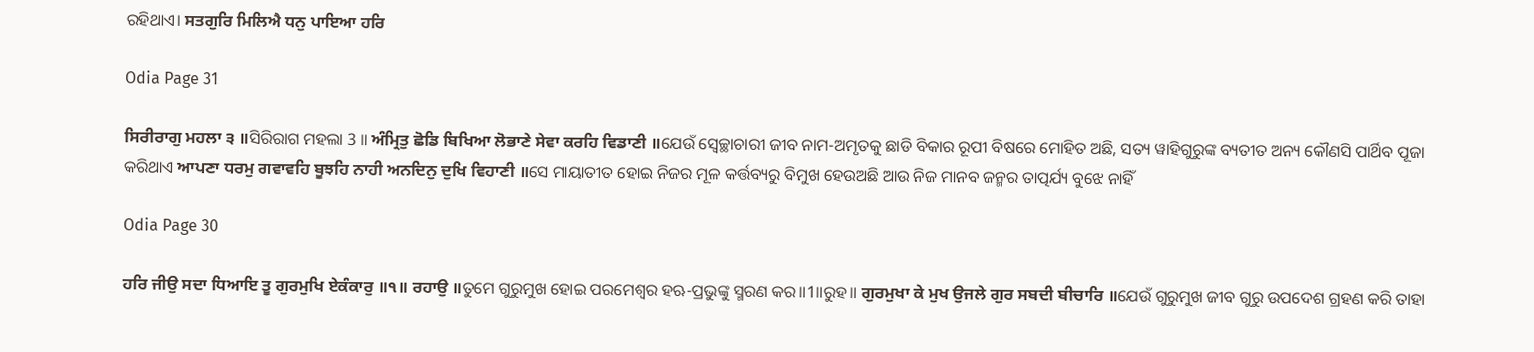ରହିଥାଏ। ਸਤਗੁਰਿ ਮਿਲਿਐ ਧਨੁ ਪਾਇਆ ਹਰਿ

Odia Page 31

ਸਿਰੀਰਾਗੁ ਮਹਲਾ ੩ ॥ସିରିରାଗ ମହଲା 3 ॥ ਅੰਮ੍ਰਿਤੁ ਛੋਡਿ ਬਿਖਿਆ ਲੋਭਾਣੇ ਸੇਵਾ ਕਰਹਿ ਵਿਡਾਣੀ ॥ଯେଉଁ ସ୍ଵେଚ୍ଛାଚାରୀ ଜୀବ ନାମ-ଅମୃତକୁ ଛାଡି ବିକାର ରୂପୀ ବିଷରେ ମୋହିତ ଅଛି, ସତ୍ୟ ୱାହିଗୁରୁଙ୍କ ବ୍ୟତୀତ ଅନ୍ୟ କୌଣସି ପାର୍ଥିବ ପୂଜା କରିଥାଏ ਆਪਣਾ ਧਰਮੁ ਗਵਾਵਹਿ ਬੂਝਹਿ ਨਾਹੀ ਅਨਦਿਨੁ ਦੁਖਿ ਵਿਹਾਣੀ ॥ସେ ମାୟାତୀତ ହୋଇ ନିଜର ମୂଳ କର୍ତ୍ତବ୍ୟରୁ ବିମୁଖ ହେଉଅଛି ଆଉ ନିଜ ମାନବ ଜନ୍ମର ତାତ୍ପର୍ଯ୍ୟ ବୁଝେ ନାହିଁ

Odia Page 30

ਹਰਿ ਜੀਉ ਸਦਾ ਧਿਆਇ ਤੂ ਗੁਰਮੁਖਿ ਏਕੰਕਾਰੁ ॥੧॥ ਰਹਾਉ ॥ତୁମେ ଗୁରୁମୁଖ ହୋଇ ପରମେଶ୍ଵର ହଋ-ପ୍ରଭୁଙ୍କୁ ସ୍ମରଣ କର॥1॥ରୁହ॥ ਗੁਰਮੁਖਾ ਕੇ ਮੁਖ ਉਜਲੇ ਗੁਰ ਸਬਦੀ ਬੀਚਾਰਿ ॥ଯେଉଁ ଗୁରୁମୁଖ ଜୀବ ଗୁରୁ ଉପଦେଶ ଗ୍ରହଣ କରି ତାହା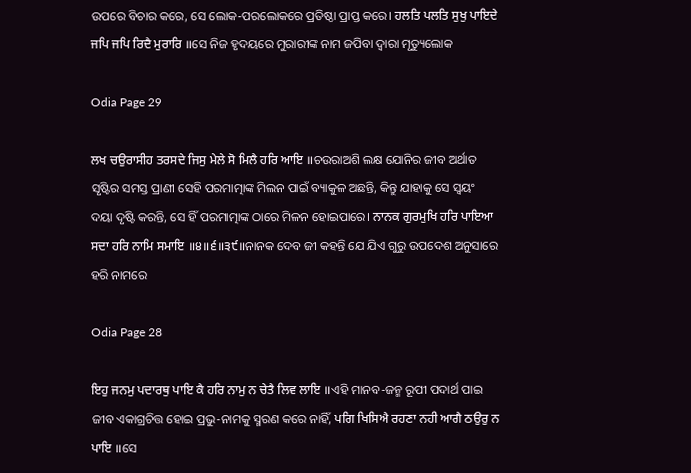ଉପରେ ବିଚାର କରେ, ସେ ଲୋକ-ପରଲୋକରେ ପ୍ରତିଷ୍ଠା ପ୍ରାପ୍ତ କରେ। ਹਲਤਿ ਪਲਤਿ ਸੁਖੁ ਪਾਇਦੇ ਜਪਿ ਜਪਿ ਰਿਦੈ ਮੁਰਾਰਿ ॥ସେ ନିଜ ହୃଦୟରେ ମୁରାରୀଙ୍କ ନାମ ଜପିବା ଦ୍ଵାରା ମୃତ୍ୟୁଲୋକ

Odia Page 29

ਲਖ ਚਉਰਾਸੀਹ ਤਰਸਦੇ ਜਿਸੁ ਮੇਲੇ ਸੋ ਮਿਲੈ ਹਰਿ ਆਇ ॥ଚଉରାଅଶି ଲକ୍ଷ ଯୋନିର ଜୀବ ଅର୍ଥାତ ସୃଷ୍ଟିର ସମସ୍ତ ପ୍ରାଣୀ ସେହି ପରମାତ୍ମାଙ୍କ ମିଲନ ପାଇଁ ବ୍ୟାକୁଳ ଅଛନ୍ତି, କିନ୍ତୁ ଯାହାକୁ ସେ ସ୍ଵୟଂ ଦୟା ଦୃଷ୍ଟି କରନ୍ତି, ସେ ହିଁ ପରମାତ୍ମାଙ୍କ ଠାରେ ମିଳନ ହୋଇପାରେ। ਨਾਨਕ ਗੁਰਮੁਖਿ ਹਰਿ ਪਾਇਆ ਸਦਾ ਹਰਿ ਨਾਮਿ ਸਮਾਇ ॥੪॥੬॥੩੯॥ନାନକ ଦେବ ଜୀ କହନ୍ତି ଯେ ଯିଏ ଗୁରୁ ଉପଦେଶ ଅନୁସାରେ ହରି ନାମରେ

Odia Page 28

ਇਹੁ ਜਨਮੁ ਪਦਾਰਥੁ ਪਾਇ ਕੈ ਹਰਿ ਨਾਮੁ ਨ ਚੇਤੈ ਲਿਵ ਲਾਇ ॥ଏହି ମାନବ-ଜନ୍ମ ରୂପୀ ପଦାର୍ଥ ପାଇ ଜୀବ ଏକାଗ୍ରଚିତ୍ତ ହୋଇ ପ୍ରଭୁ-ନାମକୁ ସ୍ମରଣ କରେ ନାହିଁ, ਪਗਿ ਖਿਸਿਐ ਰਹਣਾ ਨਹੀ ਆਗੈ ਠਉਰੁ ਨ ਪਾਇ ॥ସେ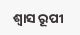ଶ୍ଵାସ ରୂପୀ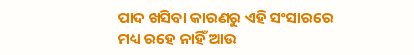ପାଦ ଖସିବା କାରଣରୁ ଏହି ସଂସାରରେ ମଧ୍ୟ ରହେ ନାହିଁ ଆଉ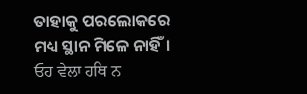ତାହାକୁ ପରଲୋକରେ ମଧ୍ୟ ସ୍ଥାନ ମିଳେ ନାହିଁ। ਓਹ ਵੇਲਾ ਹਥਿ ਨ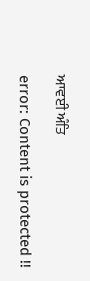ਆਵਈ ਅੰਤਿ

error: Content is protected !!